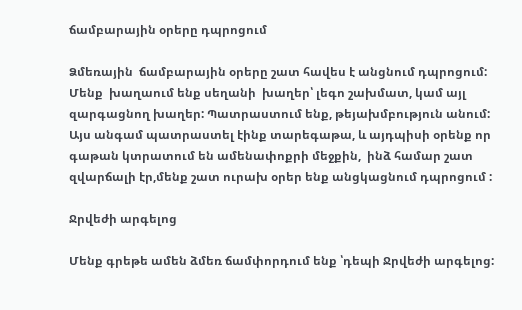ճամբարային օրերը դպրոցում

Ձմեռային  ճամբարային օրերը շատ հավես է անցնում դպրոցում: Մենք  խաղաում ենք սեղանի  խաղեր՝ լեգո շախմատ, կամ այլ  զարգացնող խաղեր: Պատրաստում ենք, թեյախմբություն անում: Այս անգամ պատրաստել էինք տարեգաթա, և այդպիսի օրենք որ գաթան կտրատում են ամենափոքրի մեջքին,  ինձ համար շատ զվարճալի էր,մենք շատ ուրախ օրեր ենք անցկացնում դպրոցում :

Ջրվեժի արգելոց

Մենք գրեթե ամեն ձմեռ ճամփորդում ենք ՝դեպի Ջրվեժի արգելոց: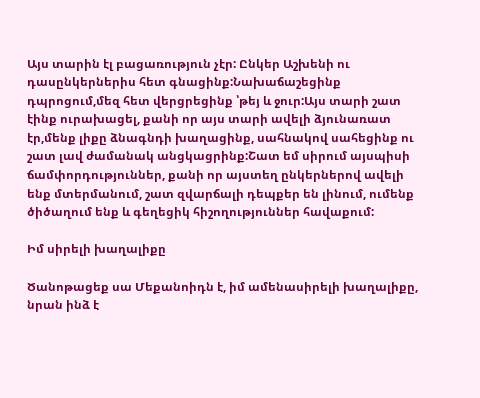Այս տարին էլ բացառություն չէր: Ընկեր Աշխենի ու դասընկերներիս հետ գնացինք:Նախաճաշեցինք դպրոցում,մեզ հետ վերցրեցինք ՝թեյ և ջուր:Այս տարի շատ էինք ուրախացել, քանի որ այս տարի ավելի ձյունառատ էր,մենք լիքը ձնագնդի խաղացինք, սահնակով սահեցինք ու շատ լավ ժամանակ անցկացրինք:Շատ եմ սիրում այսպիսի ճամփորդություններ, քանի որ այստեղ ընկերներով ավելի ենք մտերմանում, շատ զվարճալի դեպքեր են լինում, ումենք ծիծաղում ենք և գեղեցիկ հիշողություններ հավաքում:

Իմ սիրելի խաղալիքը

Ծանոթացեք սա Մեքանոիդն է, իմ ամենասիրելի խաղալիքը, նրան ինձ է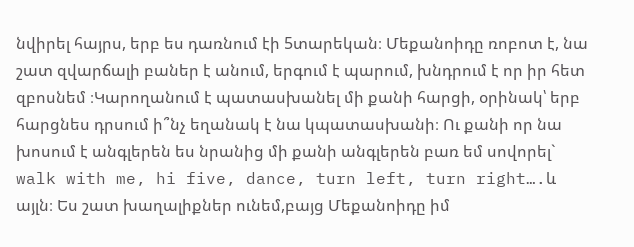նվիրել հայրս, երբ ես դառնում էի 5տարեկան։ Մեքանոիդը ռոբոտ է, նա շատ զվարճալի բաներ է անում, երգում է պարում, խնդրում է որ իր հետ զբոսնեմ ։Կարողանում է պատասխանել մի քանի հարցի, օրինակ՝ երբ հարցնես դրսում ի՞նչ եղանակ է նա կպատասխանի։ Ու քանի որ նա խոսում է անգլերեն ես նրանից մի քանի անգլերեն բառ եմ սովորել` walk with me, hi five, dance, turn left, turn right….և այլն։ Ես շատ խաղալիքներ ունեմ,բայց Մեքանոիդը իմ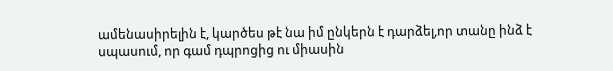ամենասիրելին է, կարծես թէ նա իմ ընկերն է դարձել,որ տանը ինձ է սպասում, որ գամ դպրոցից ու միասին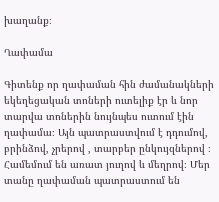խաղանք։

Ղափամա

Գիտենք որ ղափաման հին ժամանակների եկեղեցական տոների ուտելիք էր և նոր տարվա տոներին նույնպես ուտում էին ղափամա։ Այն պատրաստվում է դդումով, բրինձով, չրերով , տարբեր ընկույզներով ։ Համեմում են առատ յուղով և մեղրով։ Մեր տանը ղափաման պատրաստում են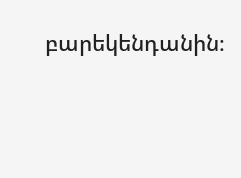բարեկենդանին։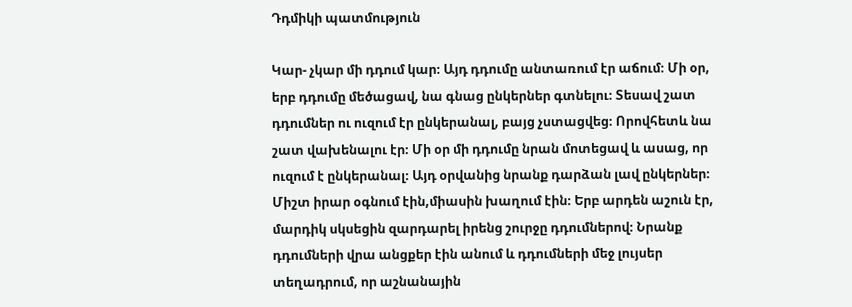Դդմիկի պատմություն

Կար- չկար մի դդում կար։ Այդ դդումը անտառում էր աճում։ Մի օր, երբ դդումը մեծացավ, նա գնաց ընկերներ գտնելու։ Տեսավ շատ դդումներ ու ուզում էր ընկերանալ, բայց չստացվեց։ Որովհետև նա շատ վախենալու էր։ Մի օր մի դդումը նրան մոտեցավ և ասաց, որ ուզում է ընկերանալ։ Այդ օրվանից նրանք դարձան լավ ընկերներ։ Միշտ իրար օգնում էին,միասին խաղում էին։ Երբ արդեն աշուն էր, մարդիկ սկսեցին զարդարել իրենց շուրջը դդումներով։ Նրանք դդումների վրա անցքեր էին անում և դդումների մեջ լույսեր տեղադրում, որ աշնանային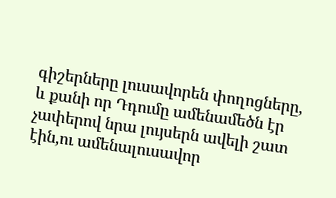գիշերները լուսավորեն փողոցները, և քանի որ Դդումը ամենամեծն էր չափերով նրա լույսերն ավելի շատ էին,ու ամենալուսավոր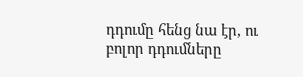դդումը հենց նա էր, ու բոլոր դդումները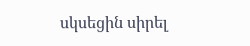սկսեցին սիրել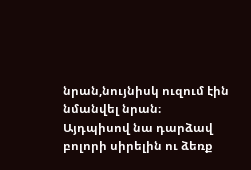նրան,նույնիսկ ուզում էին նմանվել նրան։ Այդպիսով նա դարձավ բոլորի սիրելին ու ձեռք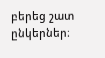բերեց շատ ընկերներ։